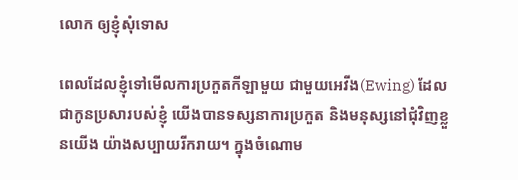លោក ឲ្យខ្ញុំសុំទោស

ពេលដែលខ្ញុំទៅមើលការប្រកួតកីឡាមួយ ជាមួយអេវីង(Ewing) ដែលជាកូនប្រសារបស់ខ្ញុំ យើងបានទស្សនាការប្រកួត និងមនុស្សនៅជុំវិញខ្លួនយើង យ៉ាងសប្បាយរីករាយ។ ក្នុងចំណោម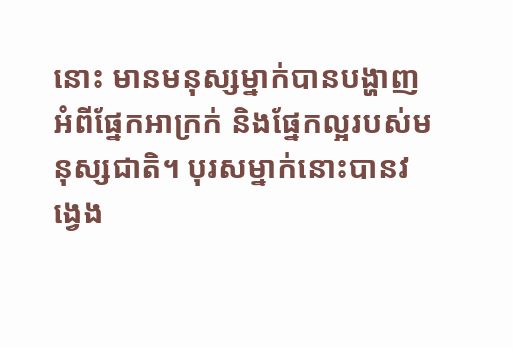នោះ មានមនុស្សម្នាក់បានបង្ហាញអំពីផ្នែកអាក្រក់ និងផ្នែកល្អរបស់មនុស្សជាតិ។ បុរសម្នាក់នោះបានវង្វេង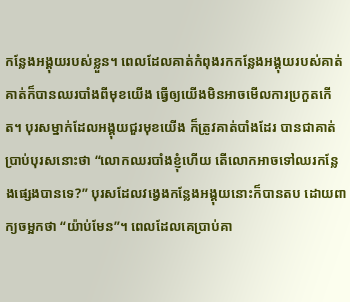កន្លែងអង្គុយរបស់ខ្លួន។ ពេលដែលគាត់កំពុងរកកន្លែងអង្គុយរបស់គាត់ គាត់ក៏បានឈរបាំងពីមុខយើង ធ្វើឲ្យយើងមិនអាចមើលការប្រកួតកើត។ បុរសម្នាក់ដែលអង្គុយជួរមុខយើង ក៏ត្រូវគាត់បាំងដែរ បានជាគាត់ប្រាប់បុរសនោះថា “លោកឈរបាំងខ្ញុំហើយ តើលោកអាចទៅឈរកន្លែងផ្សេងបានទេ?” បុរសដែលវង្វេងកន្លែងអង្គុយនោះក៏បានតប ដោយពាក្យចម្អកថា “យ៉ាប់មែន”។ ពេលដែលគេប្រាប់គា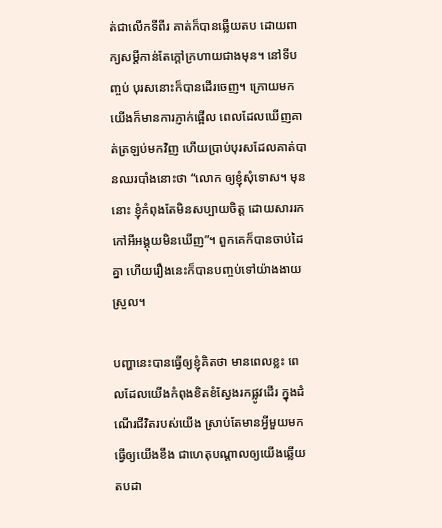ត់ជាលើកទីពីរ គាត់ក៏បានឆ្លើយតប ដោយពាក្យសម្តីកាន់តែក្តៅក្រហាយជាងមុន។ នៅទីបញ្ចប់ បុរសនោះក៏បានដើរចេញ។ ក្រោយមក យើងក៏មានការភ្ញាក់ផ្អើល ពេលដែលឃើញគាត់ត្រឡប់មកវិញ ហើយប្រាប់បុរសដែលគាត់បានឈរបាំងនោះថា “លោក ឲ្យខ្ញុំសុំទោស។ មុននោះ ខ្ញុំកំពុងតែមិនសប្បាយចិត្ត ដោយសាររកកៅអីអង្គុយមិនឃើញ”។ ពួកគេក៏បានចាប់ដៃគ្នា ហើយរឿងនេះក៏បានបញ្ចប់ទៅយ៉ាងងាយស្រួល។

បញ្ហានេះបានធ្វើឲ្យខ្ញុំគិតថា មានពេលខ្លះ ពេលដែលយើងកំពុងខិតខំស្វែងរកផ្លូវដើរ ក្នុងដំណើរជីវិតរបស់យើង ស្រាប់តែមានអ្វីមួយមកធ្វើឲ្យយើងខឹង ជាហេតុបណ្តាលឲ្យយើងឆ្លើយតបដា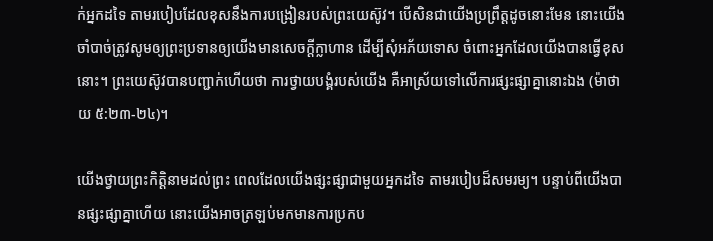ក់អ្នកដទៃ តាមរបៀបដែលខុសនឹងការបង្រៀនរបស់ព្រះយេស៊ូវ។ បើសិនជាយើងប្រព្រឹត្តដូចនោះមែន នោះយើងចាំបាច់ត្រូវសូមឲ្យព្រះប្រទានឲ្យយើងមានសេចក្តីក្លាហាន ដើម្បីសុំអភ័យទោស ចំពោះអ្នកដែលយើងបានធ្វើខុសនោះ។ ព្រះយេស៊ូវបានបញ្ជាក់ហើយថា ការថ្វាយបង្គំរបស់យើង គឺអាស្រ័យទៅលើការផ្សះផ្សាគ្នានោះឯង (ម៉ាថាយ ៥:២៣-២៤)។

យើងថ្វាយព្រះកិត្តិនាមដល់ព្រះ ពេលដែលយើងផ្សះផ្សាជាមួយអ្នកដទៃ តាមរបៀបដ៏សមរម្យ។ បន្ទាប់ពីយើងបានផ្សះផ្សាគ្នាហើយ នោះយើងអាចត្រឡប់មកមានការប្រកប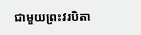ជាមួយព្រះវរបិតា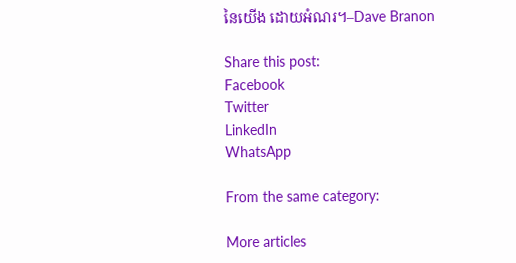នៃយើង ដោយអំណរ។–Dave Branon

Share this post:
Facebook
Twitter
LinkedIn
WhatsApp

From the same category:

More articles